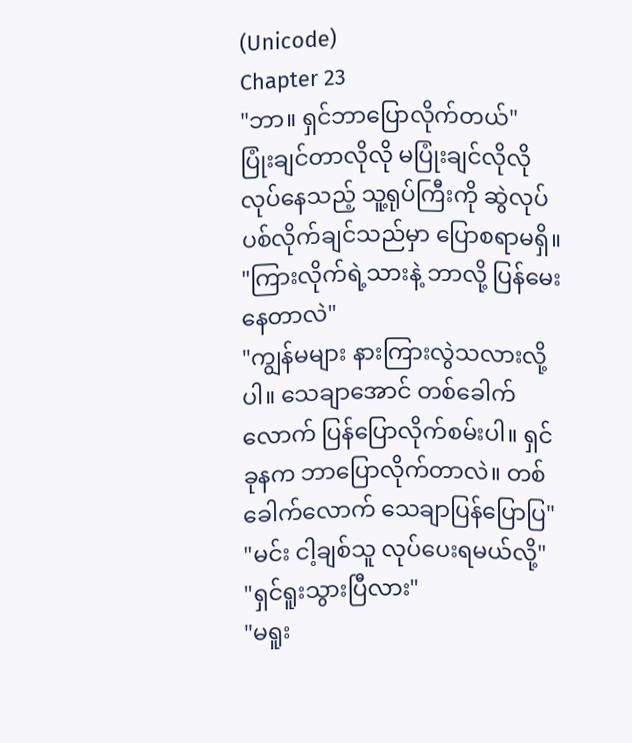(Unicode)
Chapter 23
"ဘာ။ ရှင်ဘာပြောလိုက်တယ်"
ပြုံးချင်တာလိုလို မပြုံးချင်လိုလို လုပ်နေသည့် သူ့ရုပ်ကြီးကို ဆွဲလုပ်ပစ်လိုက်ချင်သည်မှာ ပြောစရာမရှိ။
"ကြားလိုက်ရဲ့သားနဲ့ ဘာလို့ ပြန်မေးနေတာလဲ"
"ကျွန်မများ နားကြားလွဲသလားလို့ပါ။ သေချာအောင် တစ်ခေါက်လောက် ပြန်ပြောလိုက်စမ်းပါ။ ရှင် ခုနက ဘာပြောလိုက်တာလဲ။ တစ်ခေါက်လောက် သေချာပြန်ပြောပြ"
"မင်း ငါ့ချစ်သူ လုပ်ပေးရမယ်လို့"
"ရှင်ရူးသွားပြီလား"
"မရူး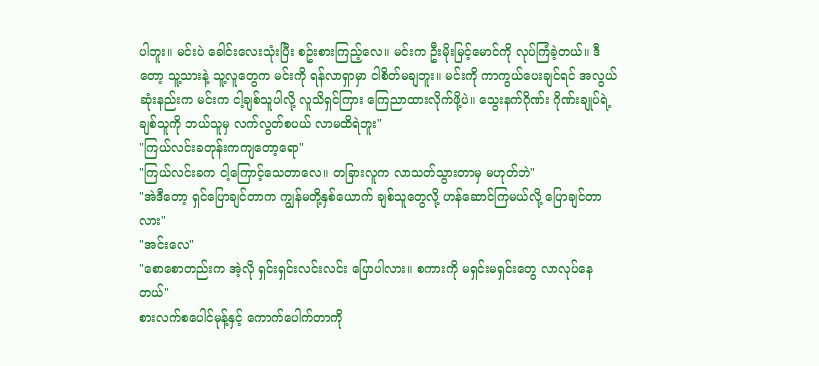ပါဘူး။ မင်းပဲ ခေါင်းလေးသုံးပြီး စဥ်းစားကြည့်လေ။ မင်းက ဦးမိုးမြင့်မောင်ကို လုပ်ကြံခဲ့တယ်။ ဒီတော့ သူ့သားနဲ့ သူ့လူတွေက မင်းကို ရန်လာရှာမှာ ငါစိတ်မချဘူး။ မင်းကို ကာကွယ်ပေးချင်ရင် အလွယ်ဆုံးနည်းက မင်းက ငါ့ချစ်သူပါလို့ လူသိရှင်ကြား ကြေညာထားလိုက်ဖို့ပဲ။ သွေးနက်ဂိုဏ်း ဂိုဏ်းချုပ်ရဲ့ချစ်သူကို ဘယ်သူမှ လက်လွတ်စပယ် လာမထိရဲဘူး"
"ကြယ်လင်းခတုန်းကကျတော့ရော"
"ကြယ်လင်းခက ငါ့ကြောင့်သေတာလေ။ တခြားလူက လာသတ်သွားတာမှ မဟုတ်ဘဲ"
"အဲဒီတော့ ရှင်ပြောချင်တာက ကျွန်မတို့နှစ်ယောက် ချစ်သူတွေလို့ ဟန်ဆောင်ကြမယ်လို့ ပြောချင်တာလား"
"အင်းလေ"
"စောစောတည်းက အဲ့လို ရှင်းရှင်းလင်းလင်း ပြောပါလား။ စကားကို မရှင်းမရှင်းတွေ လာလုပ်နေတယ်"
စားလက်စပေါင်မုန့်နှင့် ကောက်ပေါက်တာကို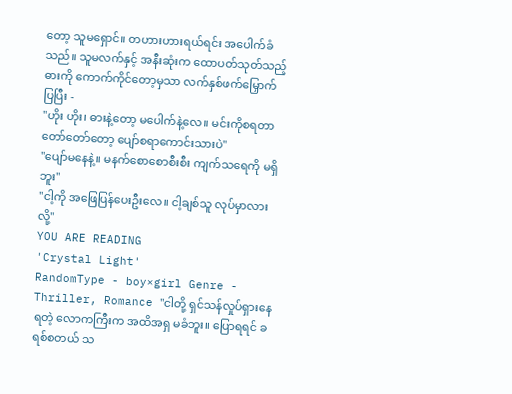တော့ သူမရှောင်။ တဟားဟားရယ်ရင်း အပေါက်ခံသည်။ သူမလက်နှင့် အနီးဆုံးက ထောပတ်သုတ်သည့်ဓားကို ကောက်ကိုင်တော့မှသာ လက်နှစ်ဖက်မြှောက်ပြပြီး -
"ဟိုး ဟိုး၊ ဓားနဲ့တော့ မပေါက်နဲ့လေ။ မင်းကိုစရတာ တော်တော်တော့ ပျော်စရာကောင်းသားပဲ"
"ပျော်မနေနဲ့။ မနက်စောစောစီးစီး ကျက်သရေကို မရှိဘူး"
"ငါ့ကို အဖြေပြန်ပေးဦးလေ။ ငါ့ချစ်သူ လုပ်မှာလားလို့"
YOU ARE READING
'Crystal Light'
RandomType - boy×girl Genre - Thriller, Romance "ငါတို့ ရှင်သန်လှုပ်ရှားနေရတဲ့ လောကကြီးက အထိအရှ မခံဘူး။ ပြောရရင် ခရစ်စတယ် သ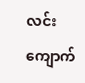လင်းကျောက်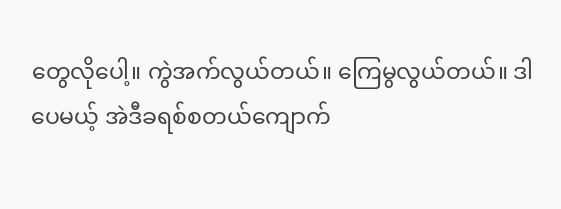တွေလိုပေါ့။ ကွဲအက်လွယ်တယ်။ ကြေမွလွယ်တယ်။ ဒါပေမယ့် အဲဒီခရစ်စတယ်ကျောက်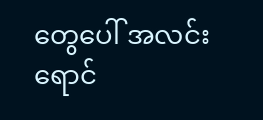တွေပေါ် အလင်းရောင်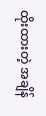ထိုးထားတဲ့ အချိန်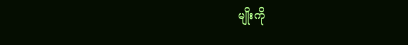မျိုးကို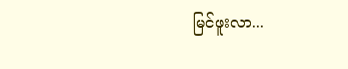မြင်ဖူးလာ...